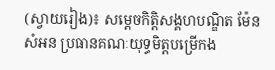(ស្វាយរៀង)៖ សម្តេចកិត្តិសង្គហបណ្ឌិត ម៉ែន សំអន ប្រធានគណៈយុទ្ធមិត្តបម្រើកង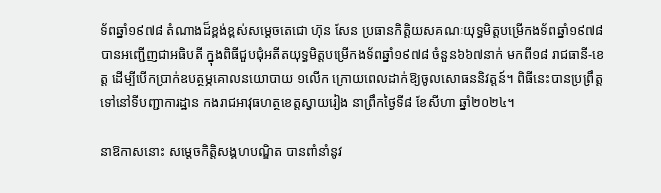ទ័ពឆ្នាំ១៩៧៨ តំណាងដ៏ខ្ពង់ខ្ពស់សម្តេចតេជោ ហ៊ុន សែន ប្រធានកិត្តិយសគណៈយុទ្ធមិត្តបម្រើកងទ័ពឆ្នាំ១៩៧៨ បានអញ្ជើញជាអធិបតី ក្នុងពិធីជួបជុំអតីតយុទ្ធមិត្តបម្រើកងទ័ពឆ្នាំ១៩៧៨ ចំនួន៦៦៧នាក់ មកពី១៨ រាជធានី-ខេត្ត ដើម្បីបើកប្រាក់ឧបត្ថម្ភគោលនយោបាយ ១លើក ក្រោយពេលដាក់ឱ្យចូលសោធននិវត្តន៍។ ពិធីនេះបានប្រព្រឹត្តទៅនៅទីបញ្ជាការដ្ឋាន កងរាជអាវុធហត្ថខេត្តស្វាយរៀង នាព្រឹកថ្ងៃទី៨ ខែសីហា ឆ្នាំ២០២៤។

នាឱកាសនោះ សម្តេចកិត្តិសង្គហបណ្ឌិត បានពាំនាំនូវ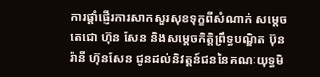ការផ្តាំផ្ញើរការសាកសួរសុខទុក្ខពីសំណាក់ សម្តេចតេជោ ហ៊ុន សែន និងសម្តេចកិត្តិព្រឹទ្ធបណ្ឌិត ប៊ុន រ៉ានី ហ៊ុនសែន ជូនដល់និវត្តន៍ជននៃគណៈយុទ្ធមិ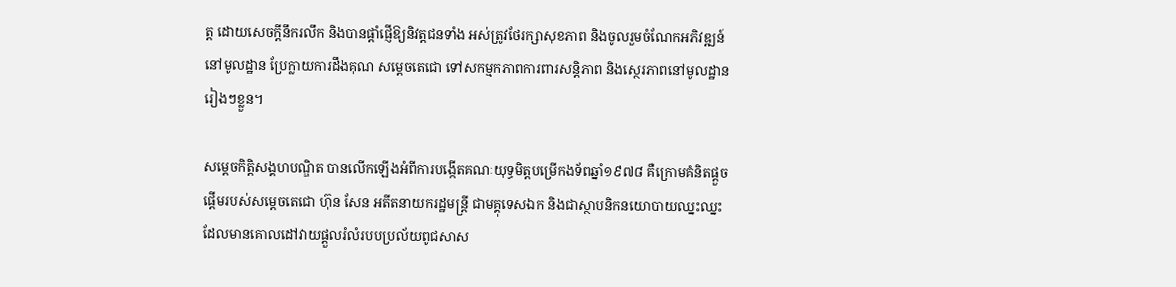ត្ត ដោយសេចក្តីនឹករលឹក និងបានផ្តាំផ្ញើឱ្យនិវត្តជនទាំង អស់ត្រូវថែរក្សាសុខភាព និងចូលរួមចំណែកអភិវឌ្ឍន៍នៅមូលដ្ឋាន ប្រែក្លាយការដឹងគុណ សម្តេចតេជោ ទៅសកម្មកភាពការពារសន្តិភាព និងស្ថេរភាពនៅមូលដ្ឋានរៀងៗខ្លួន។

សម្តេចកិត្តិសង្គហបណ្ឌិត បានលើកឡើងអំពីការបង្កើតគណៈយុទ្ធមិត្តបម្រើកងទ័ពឆ្នាំ១៩៧៨ គឺក្រោមគំនិតផ្តួចផ្តើមរបស់សម្តេចតេជោ ហ៊ុន សែន អតីតនាយករដ្ឋមន្ត្រី ជាមគ្គុទេសឯក និងជាស្ថាបនិកនយោបាយឈ្នះឈ្នះ ដែលមានគោលដៅវាយផ្តួលរំលំរបបប្រល័យពូជសាស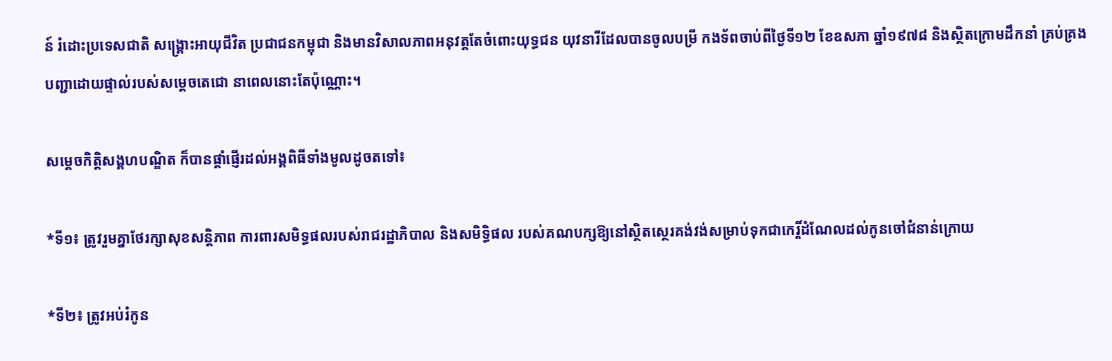ន៍ រំដោះប្រទេសជាតិ សង្គ្រោះអាយុជីវិត ប្រជាជនកម្ពុជា និងមានវិសាលភាពអនុវត្តតែចំពោះយុទ្ធជន យុវនារីដែលបានចូលបម្រី កងទ័ពចាប់ពីថ្ងៃទី១២ ខែឧសភា ឆ្នាំ១៩៧៨ និងស្ថិតក្រោមដឹកនាំ គ្រប់គ្រងបញ្ជាដោយផ្ទាល់របស់សម្តេចតេជោ នាពេលនោះតែប៉ុណ្ណោះ។

សម្តេចកិត្តិសង្គហបណ្ឌិត ក៏បានផ្តាំផ្ញើរដល់អង្គពិធីទាំងមូលដូចតទៅ៖

*ទី១៖ ត្រូវរួមគ្នាថែរក្សាសុខសន្តិភាព ការពារសមិទ្ធផលរបស់រាជរដ្ឋាភិបាល និងសមិទ្ធិផល របស់គណបក្សឱ្យនៅស្ថិតស្ថេរគង់វង់សម្រាប់ទុកជាកេរ្តិ៍ដំណែលដល់កូនចៅជំនាន់ក្រោយ

*ទី២៖ ត្រូវអប់រំកូន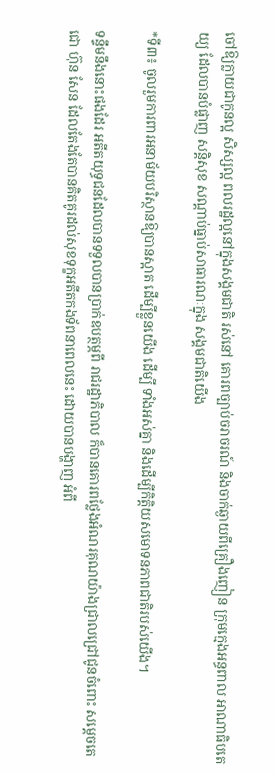ចៅឱ្យក្លាយជាកូនល្អ សិស្សល្អ ពលរដ្ឋល្អនៅក្នុងសង្គមជាតិ រស់នៅ គោរពច្បាប់ចរាចរណ៍ និងចាក់ឆ្ងាយពីគ្រឿងញៀន ក្រុមក្មេងអន្ធពាល អាណាធិបតេយ្យ ដែលបានបំផ្លាញ សន្តិសុខ សណ្ដាប់ធ្នាប់សាធារណៈក្នុង សង្គមជាតិយើង

*ទី៣៖ ចូលរួមការពារអនាម័យបរិស្ថានឱ្យបានស្អាត ដើម្បីខ្លួនយើង ដើម្បី ទាំងអស់គ្នា និងដើម្បីកិត្តិយសមោទនភាពជាតិរបស់យើង។

ទន្ទឹមនឹងនោះផងដែរ អតីតយុទ្ធជនដែលបានទទួលបានប្រាក់ឧបត្ថម្ភពី រាជរដ្ឋាភិបាល ក៏បានគោរពថ្លែងអំណរគុណយ៉ាងជ្រាលជ្រៅជូនចំពោះ សម្តេចតេជោ ហ៊ុន សែន ដែលតែងតែបានគិតគូរដល់សុខទុក្ខអតីតកងទ័ពនាពេលនេះ ដោយបានបង្ហាញ អំពី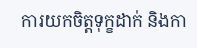ការយកចិត្តទុក្ខដាក់ និងកា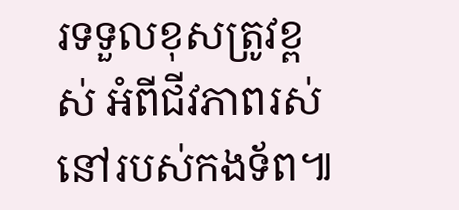រទទួលខុសត្រូវខ្ពស់ អំពីជីវភាពរស់នៅរបស់កងទ័ព៕